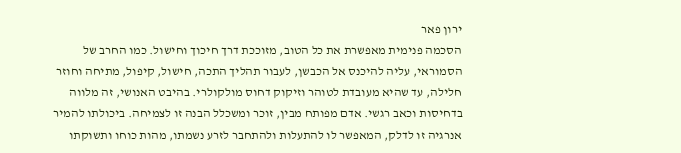ירון פאר
הסכמה פנימית מאפשרת את כל הטוב, מזוככת דרך חיכוך וחישול. כמו החרב של הסמוראי, עליה להיכנס אל הכבשן, לעבור תהליך התכה, חישול, קיפול, מתיחה וחוזר חלילה, עד שהיא מעובדת לטוהר וזיקוק דחוס מולקולרי. בהיבט האנושי, זה מלווה בדחיסות וכאב רגשי. אדם מפותח מבין, זוכר ומשכלל הבנה זו לצמיחה. ביכולתו להמיר אנרגיה זו לדלק, המאפשר לו להתעלות ולהתחבר לזרע נשמתו, מהות כוחו ותשוקתו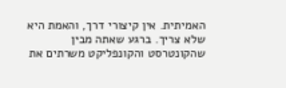האמיתית. אין קיצורי דרך, והאמת היא שלא צריך. ברגע שאתה מבין שהקונטרסט והקונפליקט משרתים את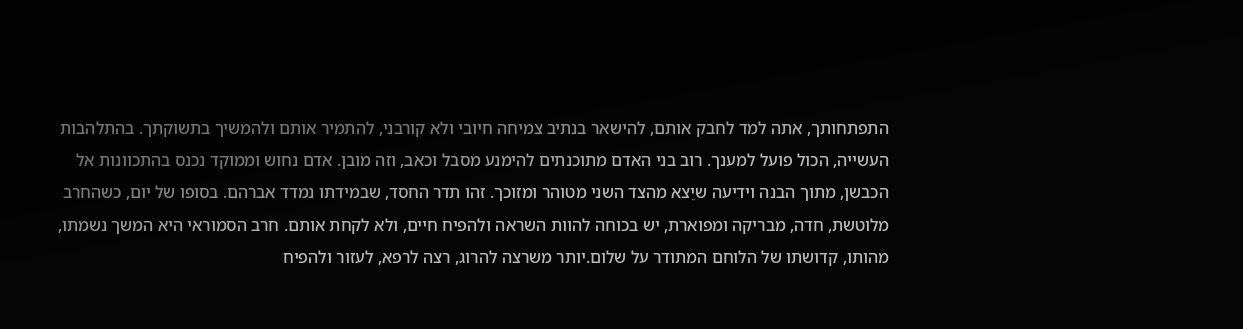התפתחותך, אתה למד לחבק אותם, להישאר בנתיב צמיחה חיובי ולא קורבני, להתמיר אותם ולהמשיך בתשוקתך. בהתלהבות העשייה, הכול פועל למענך. רוב בני האדם מתוכנתים להימנע מסבל וכאב, וזה מובן. אדם נחוש וממוקד נכנס בהתכוונות אל הכבשן, מתוך הבנה וידיעה שיֵצא מהצד השני מטוהר ומזוכך. זהו תדר החסד, שבמידתו נמדד אברהם. בסופו של יום, כשהחרב מלוטשת, חדה, מבריקה ומפוארת, יש בכוחה להוות השראה ולהפיח חיים, ולא לקחת אותם. חרב הסמוראי היא המשך נשמתו, מהותו, קדושתו של הלוחם המתודר על שלום.יותר משרצה להרוג, רצה לרפא, לעזור ולהפיח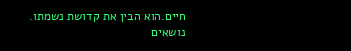חיים.הוא הבין את קדושת נשמתו.
נושאים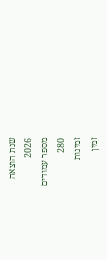שנת הוצאה
2026
מספר עמודים
280
זמינות
זמין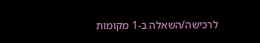לרכישה/השאלה ב-1 מקומות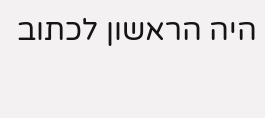היה הראשון לכתוב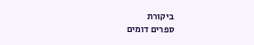ביקורת
ספרים דומים